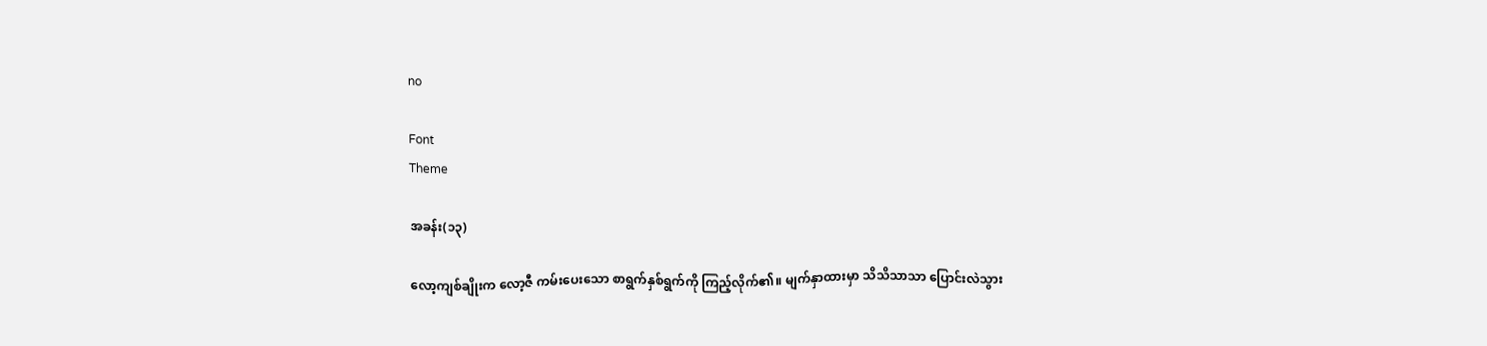no

Font
Theme

အခန်း(၁၃)

လော့ကျစ်ချိုးက လော့ဇီ ကမ်းပေးသော စာရွက်နှစ်ရွက်ကို ကြည့်လိုက်၏။ မျက်နှာထားမှာ သိသိသာသာ ပြောင်းလဲသွား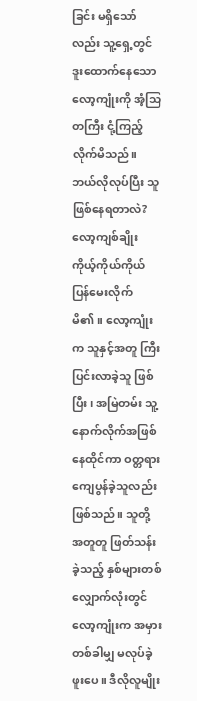ခြင်း မရှိသော်လည်း သူ့ရှေ့တွင် ဒူးထောက်နေသော လော့ကျုံးကို အံ့သြတကြီး ငုံ့ကြည့်လိုက်မိသည်။ ဘယ်လိုလုပ်ပြီး သူဖြစ်နေရတာလဲ? လော့ကျစ်ချိုး ကိုယ့်ကိုယ်ကိုယ် ပြန်မေးလိုက်မိ၏။ လော့ကျုံးက သူနှင့်အတူ ကြီးပြင်းလာခဲ့သူ ဖြစ်ပြီး၊ အမြဲတမ်း သူ့နောက်လိုက်အဖြစ် နေထိုင်ကာ ဝတ္တရားကျေပွန်ခဲ့သူလည်း ဖြစ်သည်။ သူတို့ အတူတူ ဖြတ်သန်းခဲ့သည့် နှစ်များတစ်လျှောက်လုံးတွင် လော့ကျုံးက အမှား တစ်ခါမျှ မလုပ်ခဲ့ဖူးပေ။ ဒီလိုလူမျိုး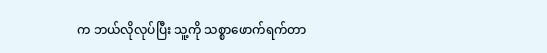က ဘယ်လိုလုပ်ပြီး သူ့ကို သစ္စာဖောက်ရက်တာ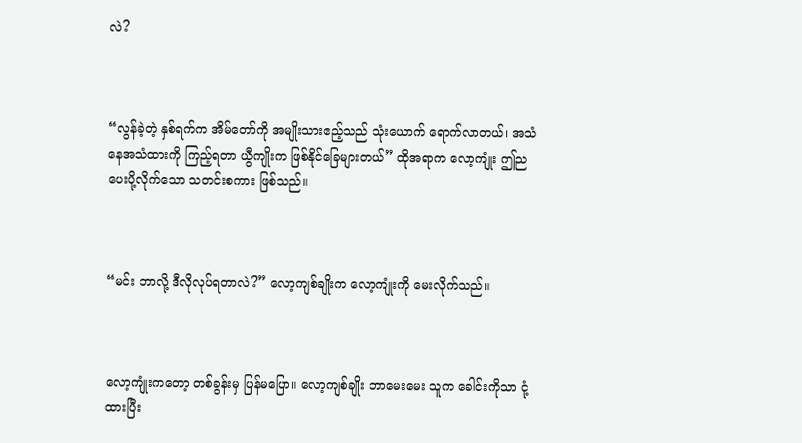လဲ?



“လွန်ခဲ့တဲ့ နှစ်ရက်က အိမ်တော်ကို အမျိုးသားဧည့်သည် သုံးယောက် ရောက်လာတယ်၊ အသံနေအသံထားကို ကြည့်ရတာ ယွီကျိုးက ဖြစ်နိုင်ခြေများတယ်” ထိုအရာက လော့ကျုံး ဤည ပေးပို့လိုက်သော သတင်းစကား ဖြစ်သည်။



“မင်း ဘာလို့ ဒီလိုလုပ်ရတာလဲ?” လော့ကျစ်ချိုးက လော့ကျုံးကို မေးလိုက်သည်။



လော့ကျုံးကတော့ တစ်ခွန်းမှ ပြန်မပြော။ လော့ကျစ်ချိုး ဘာမေးမေး သူက ခေါင်းကိုသာ ငုံ့ထားပြီး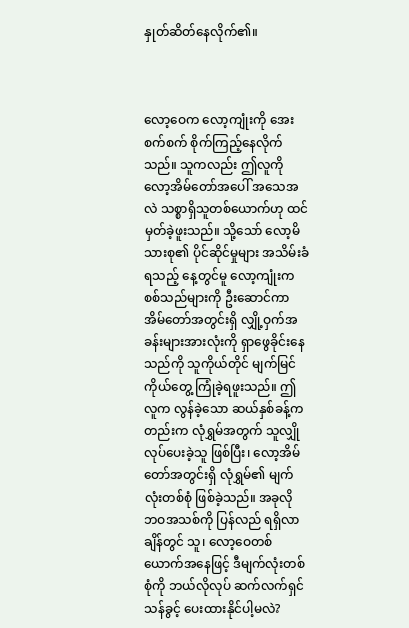နှုတ်ဆိတ်နေလိုက်၏။



လော့ဝေက လော့ကျုံးကို အေးစက်စက် စိုက်ကြည့်နေလိုက်သည်။ သူကလည်း ဤလူကို လော့အိမ်တော်အပေါ် အသေအလဲ သစ္စာရှိသူတစ်ယောက်ဟု ထင်မှတ်ခဲ့ဖူးသည်။ သို့သော် လော့မိသားစု၏ ပိုင်ဆိုင်မှုများ အသိမ်းခံရသည့် နေ့တွင်မူ လော့ကျုံးက စစ်သည်များကို ဦးဆောင်ကာ အိမ်တော်အတွင်းရှိ လျှို့ဝှက်အခန်းများအားလုံးကို ရှာဖွေခိုင်းနေသည်ကို သူကိုယ်တိုင် မျက်မြင်ကိုယ်တွေ့ ကြုံခဲ့ရဖူးသည်။ ဤလူက လွန်ခဲ့သော ဆယ်နှစ်ခန့်ကတည်းက လုံရွှမ်အတွက် သူလျှိုလုပ်ပေးခဲ့သူ ဖြစ်ပြီး၊ လော့အိမ်တော်အတွင်းရှိ လုံရွှမ်၏ မျက်လုံးတစ်စုံ ဖြစ်ခဲ့သည်။ အခုလို ဘဝအသစ်ကို ပြန်လည် ရရှိလာချိန်တွင် သူ၊ လော့ဝေတစ်ယောက်အနေဖြင့် ဒီမျက်လုံးတစ်စုံကို ဘယ်လိုလုပ် ဆက်လက်ရှင်သန်ခွင့် ပေးထားနိုင်ပါ့မလဲ?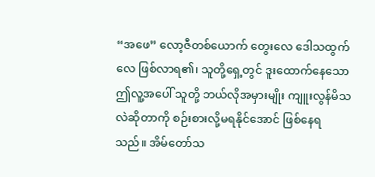“အဖေ” လော့ဇီတစ်ယောက် တွေးလေ ဒေါသထွက်လေ ဖြစ်လာရ၏၊ သူတို့ရှေ့တွင် ဒူးထောက်နေသော ဤလူ့အပေါ် သူတို့ ဘယ်လိုအမှားမျိုး ကျူးလွန်မိသလဲဆိုတာကို စဉ်းစားလို့မရနိုင်အောင် ဖြစ်နေရသည်။ အိမ်တော်သ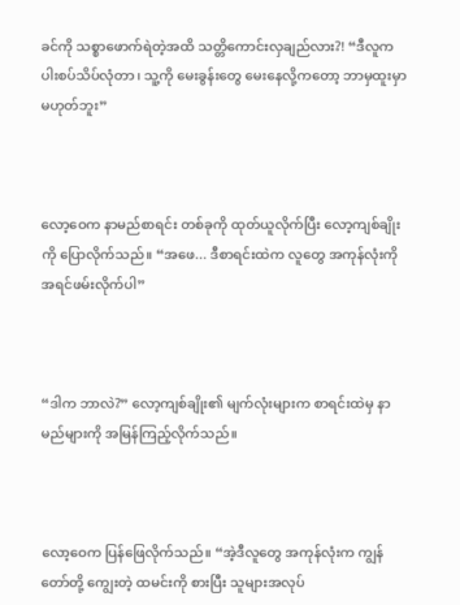ခင်ကို သစ္စာဖောက်ရဲတဲ့အထိ သတ္တိကောင်းလှချည်လား?! “ဒီလူက ပါးစပ်သိပ်လုံတာ၊ သူ့ကို မေးခွန်းတွေ မေးနေလို့ကတော့ ဘာမှထူးမှာ မဟုတ်ဘူး”



လော့ဝေက နာမည်စာရင်း တစ်ခုကို ထုတ်ယူလိုက်ပြီး လော့ကျစ်ချိုးကို ပြောလိုက်သည်။ “အဖေ... ဒီစာရင်းထဲက လူတွေ အကုန်လုံးကို အရင်ဖမ်းလိုက်ပါ”



“ဒါက ဘာလဲ?” လော့ကျစ်ချိုး၏ မျက်လုံးများက စာရင်းထဲမှ နာမည်များကို အမြန်ကြည့်လိုက်သည်။



လော့ဝေက ပြန်ဖြေလိုက်သည်။ “အဲ့ဒီလူတွေ အကုန်လုံးက ကျွန်တော်တို့ ကျွေးတဲ့ ထမင်းကို စားပြီး သူများအလုပ်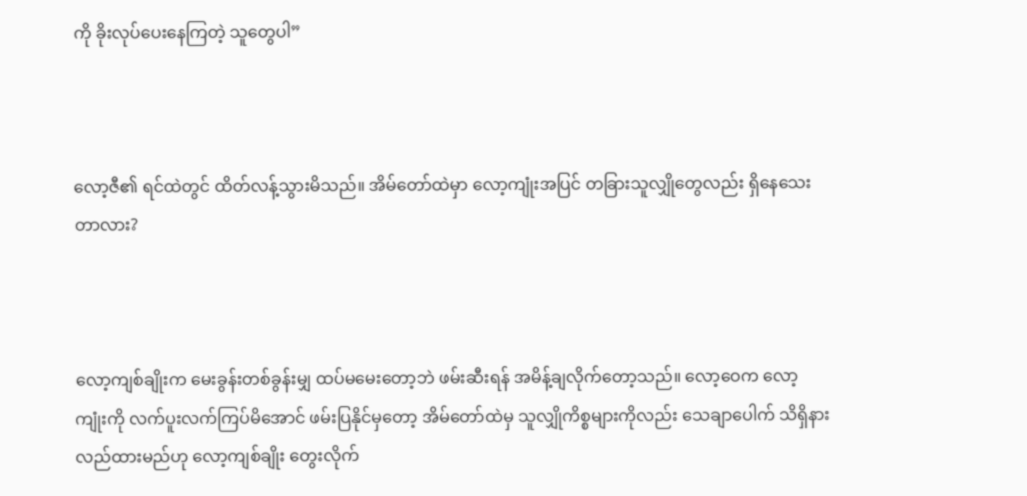ကို ခိုးလုပ်ပေးနေကြတဲ့ သူတွေပါ”



လော့ဇီ၏ ရင်ထဲတွင် ထိတ်လန့်သွားမိသည်။ အိမ်တော်ထဲမှာ လော့ကျုံးအပြင် တခြားသူလျှိုတွေလည်း ရှိနေသေးတာလား?



လော့ကျစ်ချိုးက မေးခွန်းတစ်ခွန်းမျှ ထပ်မမေးတော့ဘဲ ဖမ်းဆီးရန် အမိန့်ချလိုက်တော့သည်။ လော့ဝေက လော့ကျုံးကို လက်ပူးလက်ကြပ်မိအောင် ဖမ်းပြနိုင်မှတော့ အိမ်တော်ထဲမှ သူလျှိုကိစ္စများကိုလည်း သေချာပေါက် သိရှိနားလည်ထားမည်ဟု လော့ကျစ်ချိုး တွေးလိုက်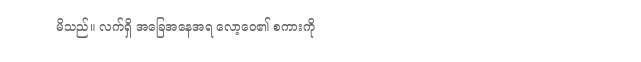မိသည်။ လက်ရှိ အခြေအနေအရ လော့ဝေ၏ စကားကို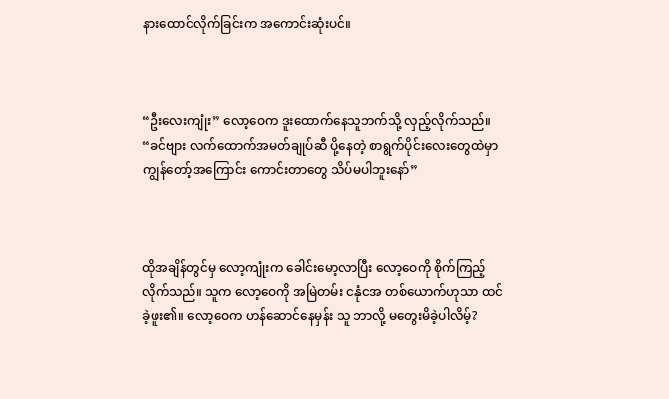နားထောင်လိုက်ခြင်းက အကောင်းဆုံးပင်။



“ဦးလေးကျုံး” လော့ဝေက ဒူးထောက်နေသူဘက်သို့ လှည့်လိုက်သည်။ “ခင်ဗျား လက်ထောက်အမတ်ချုပ်ဆီ ပို့နေတဲ့ စာရွက်ပိုင်းလေးတွေထဲမှာ ကျွန်တော့်အကြောင်း ကောင်းတာတွေ သိပ်မပါဘူးနော်”



ထိုအချိန်တွင်မှ လော့ကျုံးက ခေါင်းမော့လာပြီး လော့ဝေကို စိုက်ကြည့်လိုက်သည်။ သူက လော့ဝေကို အမြဲတမ်း ငနုံငအ တစ်ယောက်ဟုသာ ထင်ခဲ့ဖူး၏။ လော့ဝေက ဟန်ဆောင်နေမှန်း သူ ဘာလို့ မတွေးမိခဲ့ပါလိမ့်?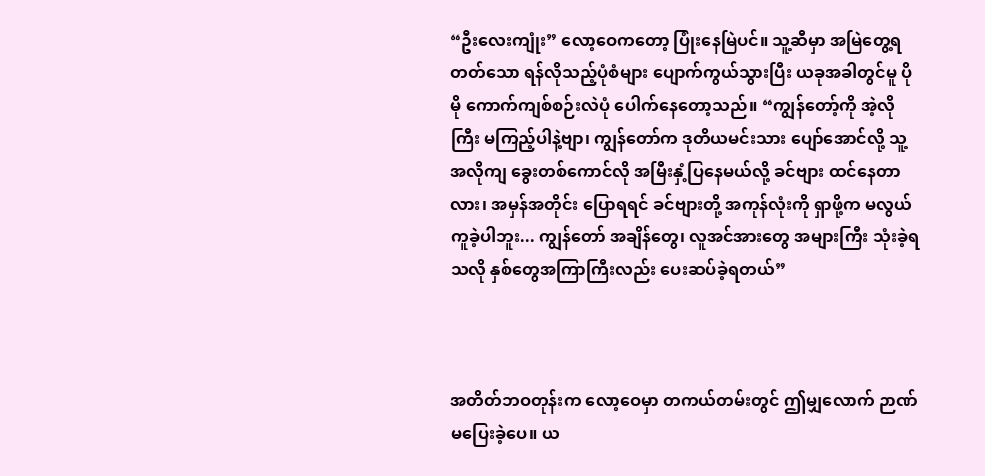“ဦးလေးကျုံး” လော့ဝေကတော့ ပြုံးနေမြဲပင်။ သူ့ဆီမှာ အမြဲတွေ့ရတတ်သော ရန်လိုသည့်ပုံစံများ ပျောက်ကွယ်သွားပြီး ယခုအခါတွင်မူ ပိုမို ကောက်ကျစ်စဉ်းလဲပုံ ပေါက်နေတော့သည်။ “ကျွန်တော့်ကို အဲ့လိုကြီး မကြည့်ပါနဲ့ဗျာ၊ ကျွန်တော်က ဒုတိယမင်းသား ပျော်အောင်လို့ သူ့အလိုကျ ခွေးတစ်ကောင်လို အမြီးနှံ့ပြနေမယ်လို့ ခင်ဗျား ထင်နေတာလား၊ အမှန်အတိုင်း ပြောရရင် ခင်ဗျားတို့ အကုန်လုံးကို ရှာဖို့က မလွယ်ကူခဲ့ပါဘူး... ကျွန်တော် အချိန်တွေ၊ လူအင်အားတွေ အများကြီး သုံးခဲ့ရသလို နှစ်တွေအကြာကြီးလည်း ပေးဆပ်ခဲ့ရတယ်”



အတိတ်ဘဝတုန်းက လော့ဝေမှာ တကယ်တမ်းတွင် ဤမျှလောက် ဉာဏ်မပြေးခဲ့ပေ။ ယ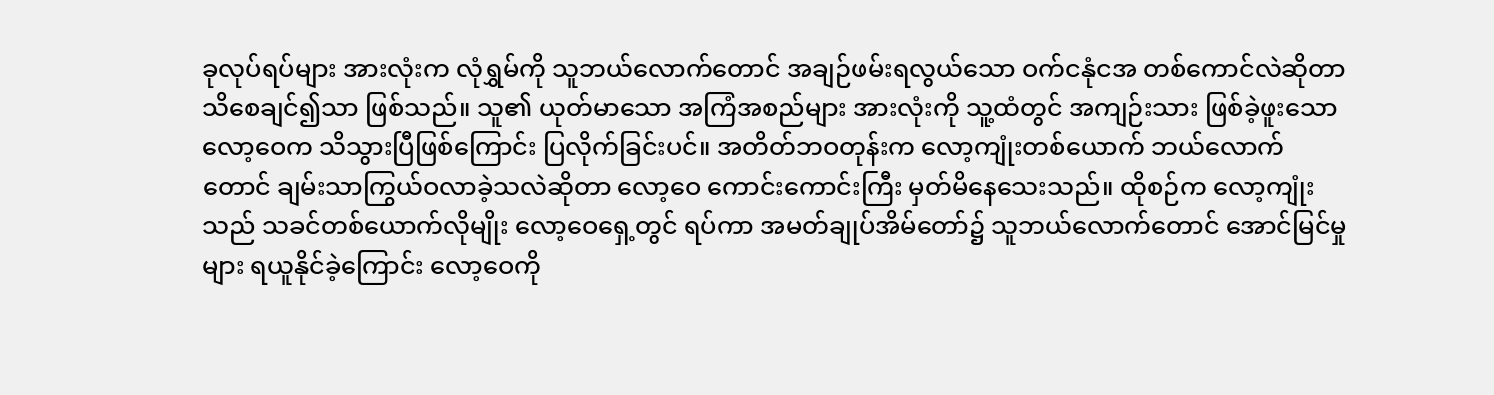ခုလုပ်ရပ်များ အားလုံးက လုံရွှမ်ကို သူဘယ်လောက်တောင် အချဉ်ဖမ်းရလွယ်သော ဝက်ငနုံငအ တစ်ကောင်လဲဆိုတာ သိစေချင်၍သာ ဖြစ်သည်။ သူ၏ ယုတ်မာသော အကြံအစည်များ အားလုံးကို သူ့ထံတွင် အကျဉ်းသား ဖြစ်ခဲ့ဖူးသော လော့ဝေက သိသွားပြီဖြစ်ကြောင်း ပြလိုက်ခြင်းပင်။ အတိတ်ဘဝတုန်းက လော့ကျုံးတစ်ယောက် ဘယ်လောက်တောင် ချမ်းသာကြွယ်ဝလာခဲ့သလဲဆိုတာ လော့ဝေ ကောင်းကောင်းကြီး မှတ်မိနေသေးသည်။ ထိုစဉ်က လော့ကျုံးသည် သခင်တစ်ယောက်လိုမျိုး လော့ဝေရှေ့တွင် ရပ်ကာ အမတ်ချုပ်အိမ်တော်၌ သူဘယ်လောက်တောင် အောင်မြင်မှုများ ရယူနိုင်ခဲ့ကြောင်း လော့ဝေကို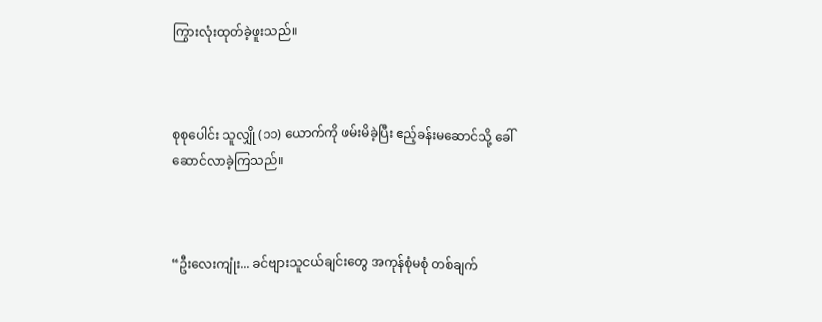ကြွားလုံးထုတ်ခဲ့ဖူးသည်။



စုစုပေါင်း သူလျှို (၁၁) ယောက်ကို ဖမ်းမိခဲ့ပြီး ဧည့်ခန်းမဆောင်သို့ ခေါ်ဆောင်လာခဲ့ကြသည်။



“ဦးလေးကျုံး... ခင်ဗျားသူငယ်ချင်းတွေ အကုန်စုံမစုံ တစ်ချက်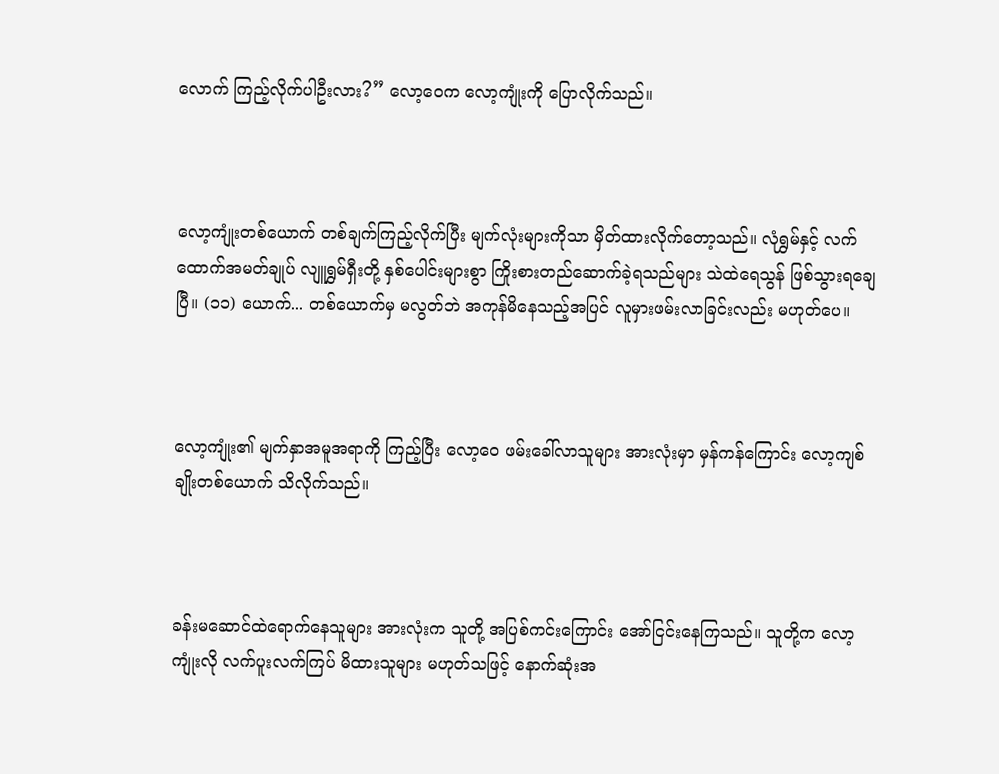လောက် ကြည့်လိုက်ပါဦးလား?” လော့ဝေက လော့ကျုံးကို ပြောလိုက်သည်။



လော့ကျုံးတစ်ယောက် တစ်ချက်ကြည့်လိုက်ပြီး မျက်လုံးများကိုသာ မှိတ်ထားလိုက်တော့သည်။ လုံရွှမ်နှင့် လက်ထောက်အမတ်ချုပ် လျူရွှမ်ရှီးတို့ နှစ်ပေါင်းများစွာ ကြိုးစားတည်ဆောက်ခဲ့ရသည်များ သဲထဲရေသွန် ဖြစ်သွားရချေပြီ။ (၁၁) ယောက်... တစ်ယောက်မှ မလွတ်ဘဲ အကုန်မိနေသည့်အပြင် လူမှားဖမ်းလာခြင်းလည်း မဟုတ်ပေ။



လော့ကျုံး၏ မျက်နှာအမူအရာကို ကြည့်ပြီး လော့ဝေ ဖမ်းခေါ်လာသူများ အားလုံးမှာ မှန်ကန်ကြောင်း လော့ကျစ်ချိုးတစ်ယောက် သိလိုက်သည်။



ခန်းမဆောင်ထဲရောက်နေသူများ အားလုံးက သူတို့ အပြစ်ကင်းကြောင်း အော်ငြင်းနေကြသည်။ သူတို့က လော့ကျုံးလို လက်ပူးလက်ကြပ် မိထားသူများ မဟုတ်သဖြင့် နောက်ဆုံးအ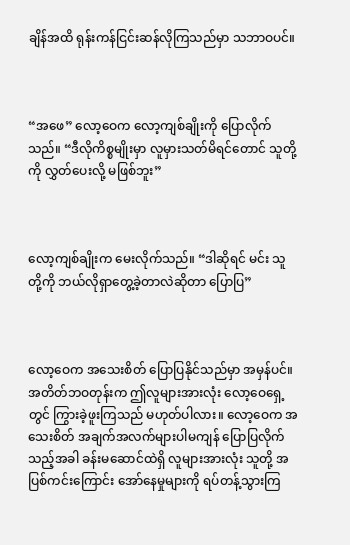ချိန်အထိ ရုန်းကန်ငြင်းဆန်လိုကြသည်မှာ သဘာဝပင်။



“အဖေ” လော့ဝေက လော့ကျစ်ချိုးကို ပြောလိုက်သည်။ “ဒီလိုကိစ္စမျိုးမှာ လူမှားသတ်မိရင်တောင် သူတို့ကို လွှတ်ပေးလို့ မဖြစ်ဘူး”



လော့ကျစ်ချိုးက မေးလိုက်သည်။ “ဒါဆိုရင် မင်း သူတို့ကို ဘယ်လိုရှာတွေ့ခဲ့တာလဲဆိုတာ ပြောပြ”



လော့ဝေက အသေးစိတ် ပြောပြနိုင်သည်မှာ အမှန်ပင်။ အတိတ်ဘဝတုန်းက ဤလူများအားလုံး လော့ဝေရှေ့တွင် ကြွားခဲ့ဖူးကြသည် မဟုတ်ပါလား။ လော့ဝေက အသေးစိတ် အချက်အလက်များပါမကျန် ပြောပြလိုက်သည့်အခါ ခန်းမဆောင်ထဲရှိ လူများအားလုံး သူတို့ အပြစ်ကင်းကြောင်း အော်နေမှုများကို ရပ်တန့်သွားကြ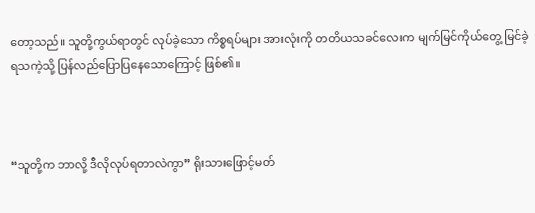တော့သည်။ သူတို့ကွယ်ရာတွင် လုပ်ခဲ့သော ကိစ္စရပ်များ အားလုံးကို တတိယသခင်လေးက မျက်မြင်ကိုယ်တွေ့ မြင်ခဲ့ရသကဲ့သို့ ပြန်လည်ပြောပြနေသောကြောင့် ဖြစ်၏။



“သူတို့က ဘာလို့ ဒီလိုလုပ်ရတာလဲကွာ” ရိုးသားဖြောင့်မတ်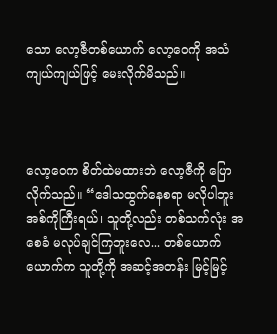သော လော့ဇီတစ်ယောက် လော့ဝေကို အသံကျယ်ကျယ်ဖြင့် မေးလိုက်မိသည်။



လော့ဝေက စိတ်ထဲမထားဘဲ လော့ဇီကို ပြောလိုက်သည်။ “ဒေါသထွက်နေစရာ မလိုပါဘူး အစ်ကိုကြီးရယ်၊ သူတို့လည်း တစ်သက်လုံး အစေခံ မလုပ်ချင်ကြဘူးလေ... တစ်ယောက်ယောက်က သူတို့ကို အဆင့်အတန်း မြင့်မြင့်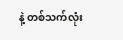နဲ့ တစ်သက်လုံး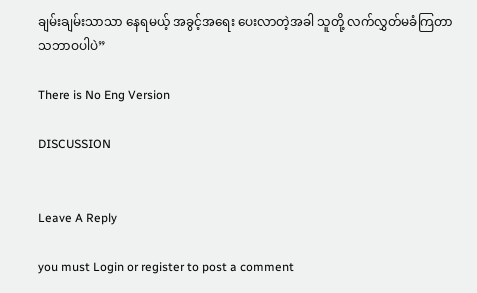ချမ်းချမ်းသာသာ နေရမယ့် အခွင့်အရေး ပေးလာတဲ့အခါ သူတို့ လက်လွှတ်မခံကြတာ သဘာဝပါပဲ”

There is No Eng Version

DISCUSSION


Leave A Reply

you must Login or register to post a comment